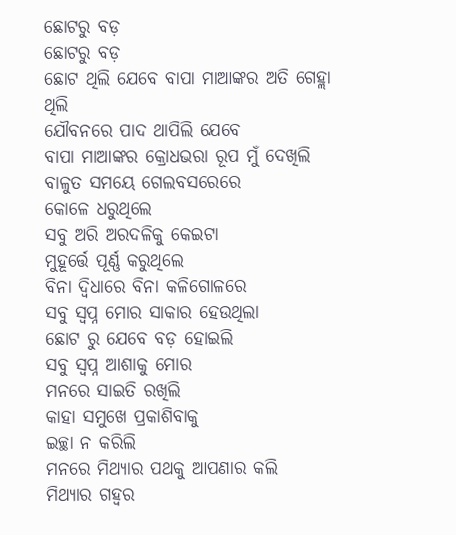ଛୋଟରୁ ବଡ଼
ଛୋଟରୁ ବଡ଼
ଛୋଟ ଥିଲି ଯେବେ ବାପା ମାଆଙ୍କର ଅତି ଗେହ୍ଲା ଥିଲି
ଯୌବନରେ ପାଦ ଥାପିଲି ଯେବେ
ବାପା ମାଆଙ୍କର କ୍ରୋଧଭରା ରୂପ ମୁଁ ଦେଖିଲି
ବାଳୁତ ସମୟେ ଗେଲବସରେରେ
କୋଳେ ଧରୁଥିଲେ
ସବୁ ଅରି ଅରଦଳିକୁ କେଇଟା
ମୁହୂର୍ତ୍ତେ ପୂର୍ଣ୍ଣ କରୁଥିଲେ
ବିନା ଦ୍ୱିଧାରେ ବିନା କଳିଗୋଳରେ
ସବୁ ସ୍ୱପ୍ନ ମୋର ସାକାର ହେଉଥିଲା
ଛୋଟ ରୁ ଯେବେ ବଡ଼ ହୋଇଲି
ସବୁ ସ୍ୱପ୍ନ ଆଶାକୁ ମୋର
ମନରେ ସାଇତି ରଖିଲି
କାହା ସମୁଖେ ପ୍ରକାଶିବାକୁ
ଇଚ୍ଛା ନ କରିଲି
ମନରେ ମିଥ୍ୟାର ପଥକୁ ଆପଣାର କଲି
ମିଥ୍ୟାର ଗହ୍ୱର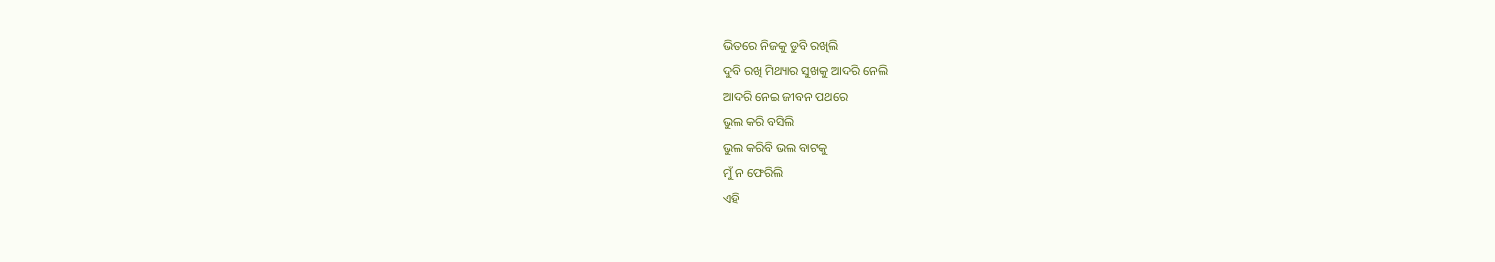ଭିତରେ ନିଜକୁ ଡୁବି ରଖିଲି
ଦୁବି ରଖି ମିଥ୍ୟାର ସୁଖକୁ ଆଦରି ନେଲି
ଆଦରି ନେଇ ଜୀବନ ପଥରେ
ଭୁଲ କରି ବସିଲି
ଭୁଲ କରିବି ଭଲ ବାଟକୁ
ମୁଁ ନ ଫେରିଲି
ଏହି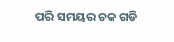ପରି ସମୟର ଚକ ଗଡି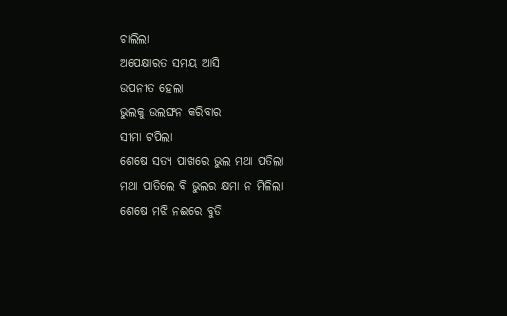ଚାଲିଲା
ଅପେକ୍ଷାରତ ସମୟ ଆସି
ଉପନୀତ ହେଲା
ଭୁଲକୁ ଉଲଙ୍ଘନ କରିବାର
ସୀମା ଟପିଲା
ଶେଷେ ସତ୍ୟ ପାଖରେ ଭୁଲ ମଥା ପତିଲା
ମଥା ପାତିଲେ ବି ଭୁଲର କ୍ଷମା ନ ମିଳିଲା
ଶେଷେ ମଝି ନଈରେ ବୁଡି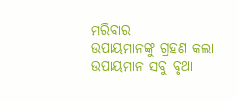ମରିବାର
ଉପାୟମାନଙ୍କୁ ଗ୍ରହଣ କଲା
ଉପାୟମାନ ସବୁ ବୃଥା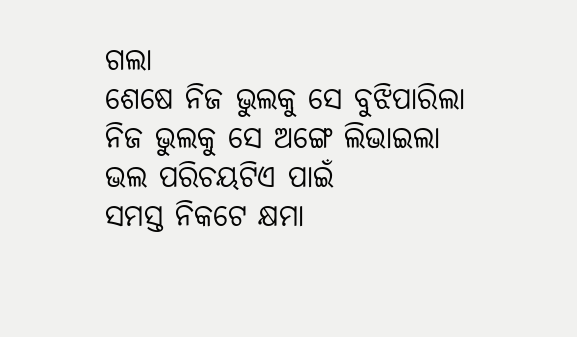ଗଲା
ଶେଷେ ନିଜ ଭୁଲକୁ ସେ ବୁଝିପାରିଲା
ନିଜ ଭୁଲକୁ ସେ ଅଙ୍ଗେ ଲିଭାଇଲା
ଭଲ ପରିଚୟଟିଏ ପାଇଁ
ସମସ୍ତ ନିକଟେ କ୍ଷମା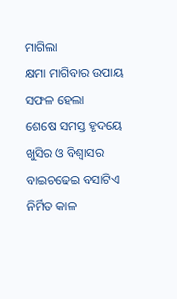ମାଗିଲା
କ୍ଷମା ମାଗିବାର ଉପାୟ ସଫଳ ହେଲା
ଶେଷେ ସମସ୍ତ ହୃଦୟେ ଖୁସିର ଓ ବିଶ୍ୱାସର
ବାଇଚଢେଇ ବସାଟିଏ ନିର୍ମିତ କାଳ